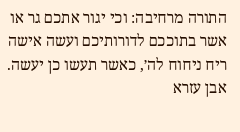התורה מרחיבה: וכי יגור אתכם גר או אשר בתוככם לדורותיכם ועשה אישה ריח ניחוח לה׳, כאשר תעשו כן יעשה. אבן עזרא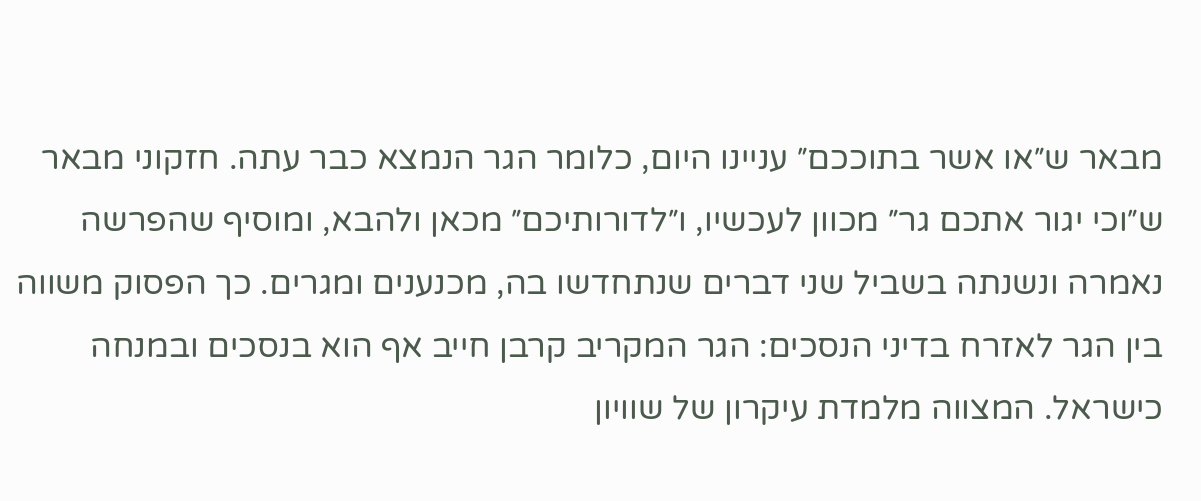מבאר ש״או אשר בתוככם״ עניינו היום, כלומר הגר הנמצא כבר עתה. חזקוני מבאר ש״וכי יגור אתכם גר״ מכוון לעכשיו, ו״לדורותיכם״ מכאן ולהבא, ומוסיף שהפרשה נאמרה ונשנתה בשביל שני דברים שנתחדשו בה, מכנענים ומגרים. כך הפסוק משווה בין הגר לאזרח בדיני הנסכים: הגר המקריב קרבן חייב אף הוא בנסכים ובמנחה כישראל. המצווה מלמדת עיקרון של שוויון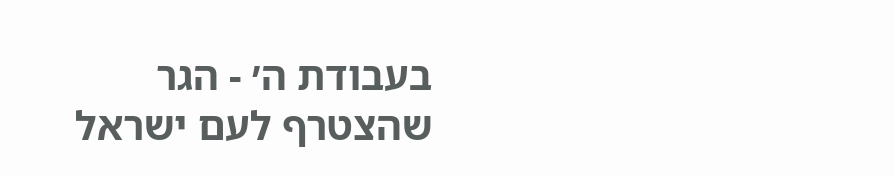בעבודת ה׳ - הגר שהצטרף לעם ישראל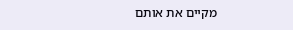מקיים את אותם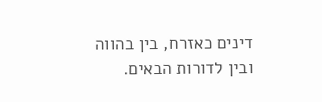דינים כאזרח, בין בהווה ובין לדורות הבאים.